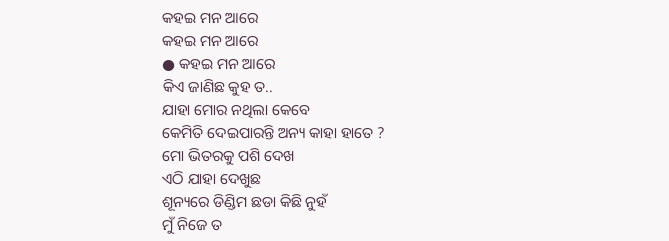କହଇ ମନ ଆରେ
କହଇ ମନ ଆରେ
● କହଇ ମନ ଆରେ
କିଏ ଜାଣିଛ କୁହ ତ..
ଯାହା ମୋର ନଥିଲା କେବେ
କେମିତି ଦେଇପାରନ୍ତି ଅନ୍ୟ କାହା ହାତେ ?
ମୋ ଭିତରକୁ ପଶି ଦେଖ
ଏଠି ଯାହା ଦେଖୁଛ
ଶୂନ୍ୟରେ ଡିଣ୍ଡିମ ଛଡା କିଛି ନୁହଁ
ମୁଁ ନିଜେ ତ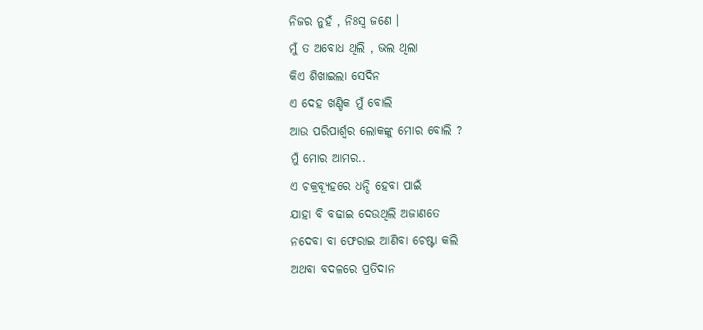ନିଜର ନୁହଁ , ନିଃସ୍ବ ଜଣେ ।
ମୁଁ ତ ଅବୋଧ ଥିଲି , ଭଲ ଥିଲା
କିଏ ଶିଖାଇଲା ସେଦିନ
ଏ ଦେହ ଖଣ୍ଡିକ ମୁଁ ବୋଲି
ଆଉ ପରିପାର୍ଶ୍ବର ଲୋକଙ୍କୁ ମୋର ବୋଲି ?
ମୁଁ ମୋର ଆମର..
ଏ ଚକ୍ରବ୍ୟୂହରେ ଧନ୍ଦି ହେବା ପାଇଁ
ଯାହା ବି ବଢାଇ ଦେଉଥିଲି ଅଜାଣତେ
ନଦେବା ବା ଫେରାଇ ଆଣିବା ଚେଷ୍ଟା କଲି
ଅଥବା ବଦଳରେ ପ୍ରତିଦାନ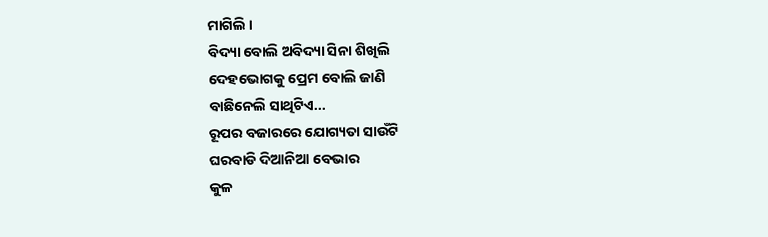ମାଗିଲି ।
ବିଦ୍ୟା ବୋଲି ଅବିଦ୍ୟା ସିନା ଶିଖିଲି
ଦେହଭୋଗକୁ ପ୍ରେମ ବୋଲି ଜାଣି
ବାଛିନେଲି ସାଥିଟିଏ...
ରୂପର ବଜାରରେ ଯୋଗ୍ୟତା ସାଉଁଟି
ଘରବାଡି ଦିଆନିଆ ବେଭାର
କୁଳ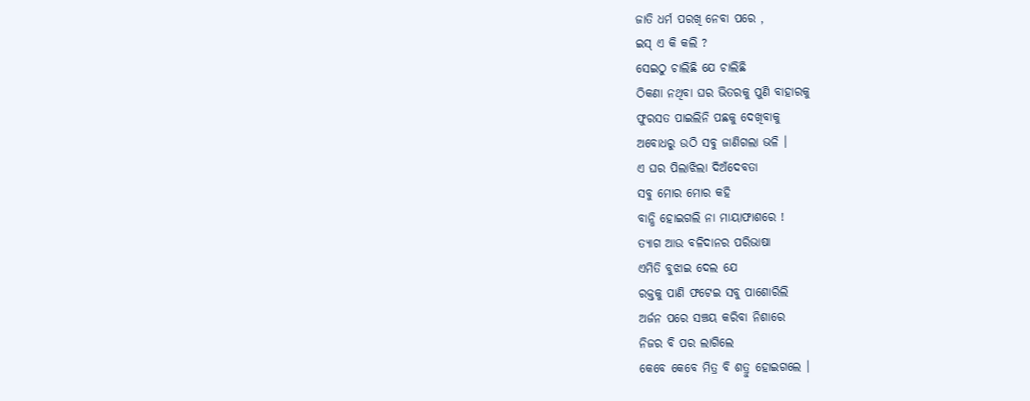ଜାତି ଧର୍ମ ପରଖି ନେବା ପରେ ,
ଇସ୍ ଏ କି କଲି ?
ସେଇଠୁ ଚାଲିଛି ଯେ ଚାଲିଛି
ଠିକଣା ନଥିବା ଘର ଭିତରକୁ ପୁଣି ବାହାରକୁ
ଫୁରସତ ପାଇଲିନି ପଛକୁ ଦେଖିବାକୁ
ଅବୋଧରୁ ଉଠି ସବୁ ଜାଣିଗଲା ଭଳି ।
ଏ ଘର ପିଲାଝିଲା ଦିଅଁଦେବତା
ସବୁ ମୋର ମୋର କହି
ବାନ୍ଧି ହୋଇଗଲି ନା ମାୟାଫାଶରେ !
ତ୍ୟାଗ ଆଉ ବଳିଦାନର ପରିଭାଷା
ଏମିତି ବୁଝାଇ ଦେଲ ଯେ
ରକ୍ତକୁ ପାଣି ଫଟେଇ ସବୁ ପାଶୋରିଲି
ଅର୍ଜନ ପରେ ସଞ୍ଚୟ କରିବା ନିଶାରେ
ନିଜର ବି ପର ଲାଗିଲେ
କେବେ କେବେ ମିତ୍ର ବି ଶତ୍ରୁ ହୋଇଗଲେ ।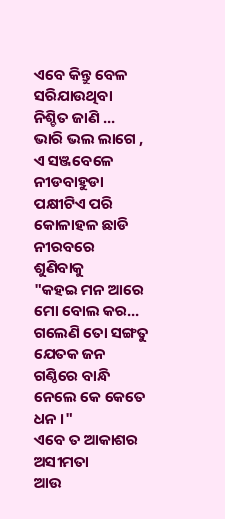ଏବେ କିନ୍ତୁ ବେଳ ସରିଯାଉଥିବା
ନିଶ୍ଚିତ ଜାଣି ...
ଭାରି ଭଲ ଲାଗେ , ଏ ସଞ୍ଜବେଳେ
ନୀଡବାହୁଡା ପକ୍ଷୀଟିଏ ପରି
କୋଳାହଳ ଛାଡି ନୀରବରେ ଶୁଣିବାକୁ
"କହଇ ମନ ଆରେ ମୋ ବୋଲ କର...
ଗଲେଣି ତୋ ସଙ୍ଗତୁ ଯେତକ ଜନ
ଗଣ୍ଠିରେ ବାନ୍ଧି ନେଲେ କେ କେତେ ଧନ ।"
ଏବେ ତ ଆକାଶର ଅସୀମତା
ଆଉ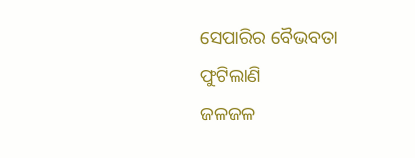ସେପାରିର ବୈଭବତା ଫୁଟିଲାଣି
ଜଳଜଳ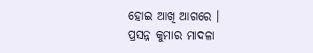ହୋଇ ଆଖି ଆଗରେ ।
ପ୍ରସନ୍ନ କୁମାର ମାଦଳା